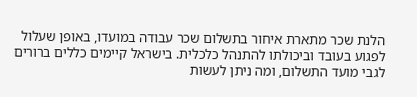הלנת שכר מתארת איחור בתשלום שכר עבודה במועדו, באופן שעלול לפגוע בעובד וביכולתו להתנהל כלכלית. בישראל קיימים כללים ברורים לגבי מועד התשלום, ומה ניתן לעשות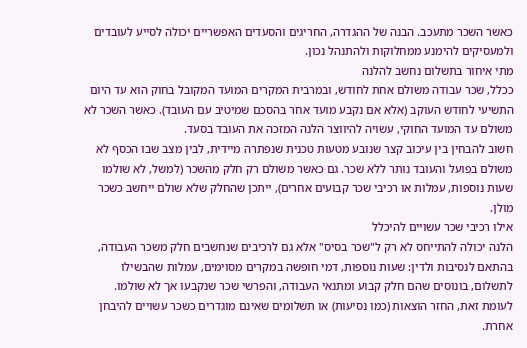כאשר השכר מתעכב. הבנה של ההגדרה, החריגים והסעדים האפשריים יכולה לסייע לעובדים ולמעסיקים להימנע ממחלוקות ולהתנהל נכון.
מתי איחור בתשלום נחשב להלנה
ככלל, שכר עבודה משולם אחת לחודש, ובמרבית המקרים המועד המקובל בחוק הוא עד היום התשיעי לחודש העוקב (אלא אם נקבע מועד אחר בהסכם שמיטיב עם העובד). כאשר השכר לא משולם עד המועד החוקי, עשויה להיווצר הלנה המזכה את העובד בסעד.
חשוב להבחין בין עיכוב קצר שנובע מטעות טכנית שנפתרה מיידית, לבין מצב שבו הכסף לא משולם בפועל והעובד נותר ללא שכר. גם כאשר משולם רק חלק מהשכר (למשל, לא שולמו שעות נוספות, עמלות או רכיבי שכר קבועים אחרים), ייתכן שהחלק שלא שולם ייחשב כשכר מולן.
אילו רכיבי שכר עשויים להיכלל
הלנה יכולה להתייחס לא רק ל"שכר בסיס" אלא גם לרכיבים שנחשבים חלק משכר העבודה, בהתאם לנסיבות ולדין: שעות נוספות, דמי חופשה במקרים מסוימים, עמלות שהבשילו לתשלום, בונוסים שהם חלק קבוע ומתנאי העבודה, והפרשי שכר שנקבעו אך לא שולמו.
לעומת זאת, החזר הוצאות (כמו נסיעות) או תשלומים שאינם מוגדרים כשכר עשויים להיבחן אחרת.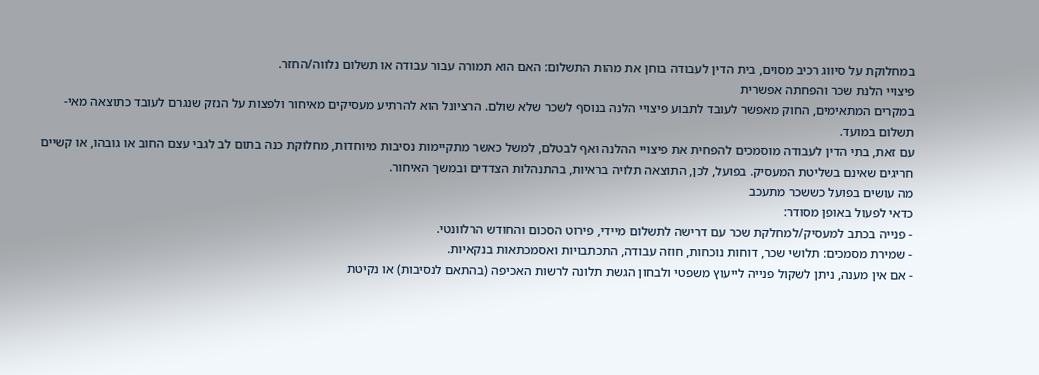במחלוקת על סיווג רכיב מסוים, בית הדין לעבודה בוחן את מהות התשלום: האם הוא תמורה עבור עבודה או תשלום נלווה/החזר.
פיצויי הלנת שכר והפחתה אפשרית
במקרים המתאימים, החוק מאפשר לעובד לתבוע פיצויי הלנה בנוסף לשכר שלא שולם. הרציונל הוא להרתיע מעסיקים מאיחור ולפצות על הנזק שנגרם לעובד כתוצאה מאי-תשלום במועד.
עם זאת, בתי הדין לעבודה מוסמכים להפחית את פיצויי ההלנה ואף לבטלם, למשל כאשר מתקיימות נסיבות מיוחדות, מחלוקת כנה בתום לב לגבי עצם החוב או גובהו, או קשיים חריגים שאינם בשליטת המעסיק. בפועל, לכן, התוצאה תלויה בראיות, בהתנהלות הצדדים ובמשך האיחור.
מה עושים בפועל כששכר מתעכב
כדאי לפעול באופן מסודר:
- פנייה בכתב למעסיק/למחלקת שכר עם דרישה לתשלום מיידי, פירוט הסכום והחודש הרלוונטי.
- שמירת מסמכים: תלושי שכר, דוחות נוכחות, חוזה עבודה, התכתבויות ואסמכתאות בנקאיות.
- אם אין מענה, ניתן לשקול פנייה לייעוץ משפטי ולבחון הגשת תלונה לרשות האכיפה (בהתאם לנסיבות) או נקיטת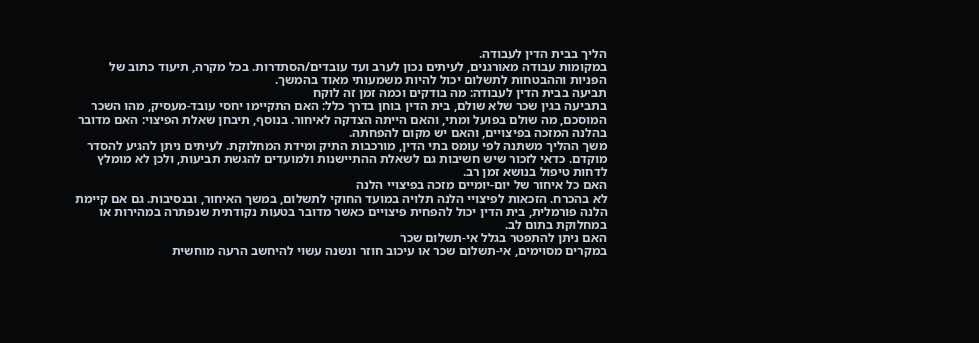הליך בבית הדין לעבודה.
במקומות עבודה מאורגנים, לעיתים נכון לערב ועד עובדים/הסתדרות. בכל מקרה, תיעוד כתוב של הפניות וההבטחות לתשלום יכול להיות משמעותי מאוד בהמשך.
תביעה בבית הדין לעבודה: מה בודקים וכמה זמן זה לוקח
בתביעה בגין שכר שלא שולם, בית הדין בוחן בדרך כלל: האם התקיימו יחסי עובד-מעסיק, מהו השכר המוסכם, מה שולם בפועל ומתי, והאם הייתה הצדקה לאיחור. בנוסף, תיבחן שאלת הפיצוי: האם מדובר בהלנה המזכה בפיצויים, והאם יש מקום להפחתה.
משך ההליך משתנה לפי עומס בתי הדין, מורכבות התיק ומידת המחלוקת. לעיתים ניתן להגיע להסדר מוקדם. כדאי לזכור שיש חשיבות גם לשאלת ההתיישנות ולמועדים להגשת תביעות, ולכן לא מומלץ לדחות טיפול בנושא זמן רב.
האם כל איחור של יום-יומיים מזכה בפיצויי הלנה
לא בהכרח. הזכאות לפיצויי הלנה תלויה במועד החוקי לתשלום, במשך האיחור, ובנסיבות. גם אם קיימת הלנה פורמלית, בית הדין יכול להפחית פיצויים כאשר מדובר בטעות נקודתית שנפתרה במהירות או במחלוקת בתום לב.
האם ניתן להתפטר בגלל אי-תשלום שכר
במקרים מסוימים, אי-תשלום שכר או עיכוב חוזר ונשנה עשוי להיחשב הרעה מוחשית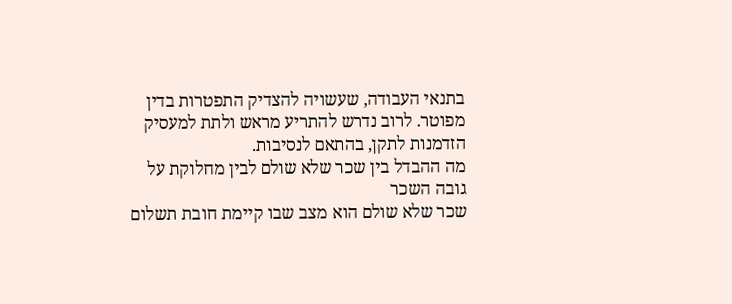בתנאי העבודה, שעשויה להצדיק התפטרות בדין מפוטר. לרוב נדרש להתריע מראש ולתת למעסיק הזדמנות לתקן, בהתאם לנסיבות.
מה ההבדל בין שכר שלא שולם לבין מחלוקת על גובה השכר
שכר שלא שולם הוא מצב שבו קיימת חובת תשלום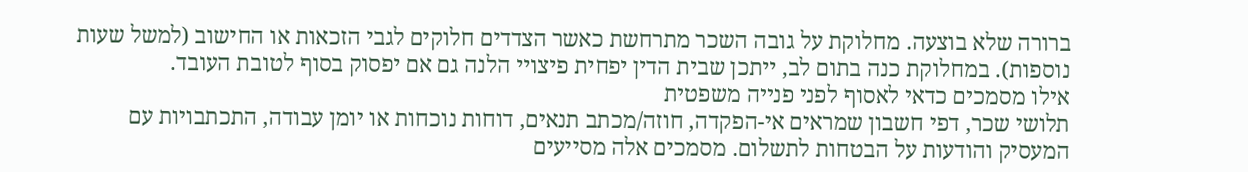ברורה שלא בוצעה. מחלוקת על גובה השכר מתרחשת כאשר הצדדים חלוקים לגבי הזכאות או החישוב (למשל שעות נוספות). במחלוקת כנה בתום לב, ייתכן שבית הדין יפחית פיצויי הלנה גם אם יפסוק בסוף לטובת העובד.
אילו מסמכים כדאי לאסוף לפני פנייה משפטית
תלושי שכר, דפי חשבון שמראים אי-הפקדה, חוזה/מכתב תנאים, דוחות נוכחות או יומן עבודה, התכתבויות עם המעסיק והודעות על הבטחות לתשלום. מסמכים אלה מסייעים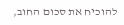להוכיח את סכום החוב,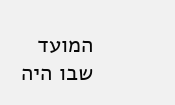המועד שבו היה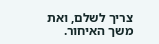צריך לשלם, ואת משך האיחור.